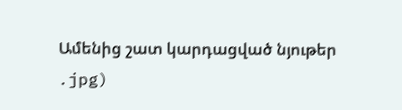Ամենից շատ կարդացված նյութեր
.jpg)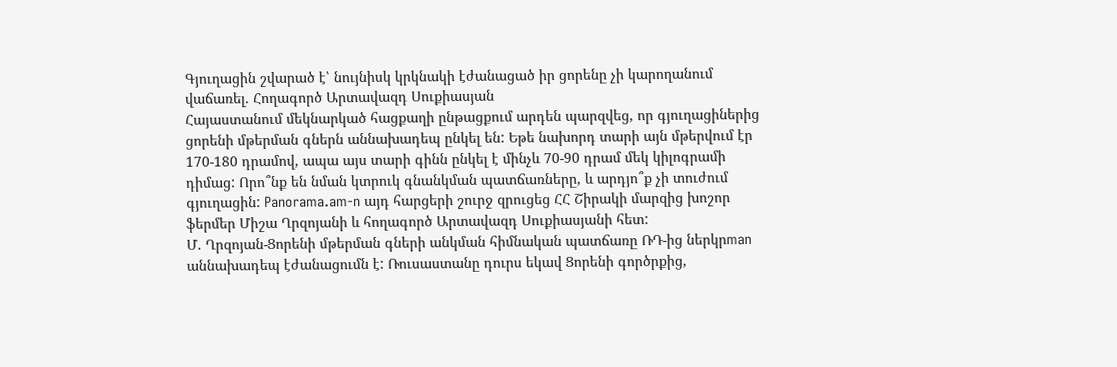Գյուղացին շվարած է՝ նույնիսկ կրկնակի էժանացած իր ցորենը չի կարողանում վաճառել. Հողագործ Արտավազդ Սուքիասյան
Հայաստանում մեկնարկած հացքաղի ընթացքում արդեն պարզվեց, որ գյուղացիներից ցորենի մթերման գներն աննախադեպ ընկել են: Եթե նախորդ տարի այն մթերվում էր 170-180 դրամով, ապա այս տարի գինն ընկել է մինչև 70-90 դրամ մեկ կիլոգրամի դիմաց: Որո՞նք են նման կտրուկ գնանկման պատճառները, և արդյո՞ք չի տուժում գյուղացին: Panorama.am-n այդ հարցերի շուրջ զրուցեց ՀՀ Շիրակի մարզից խոշոր ֆերմեր Միշա Ղրզոյանի և հողագործ Արտավազդ Սուքիասյանի հետ:
Մ. Ղրզոյան-Ցորենի մթերման գների անկման հիմնական պատճառը ՌԴ-ից ներկրman աննախադեպ էժանացումն է: Ռուսաստանը դուրս եկավ Ցորենի գործրքից,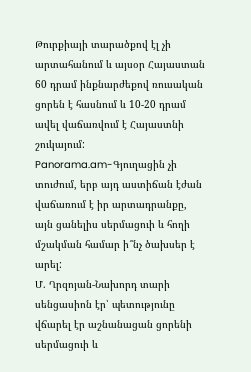Թուրքիայի տարածքով էլ չի արտահանում և այսօր Հայաստան 60 դրամ ինքնարժեքով ռուսական ցորեն է հասնում և 10-20 դրամ ավել վաճառվում է Հայաստնի շուկայում:
Panorama.am-Գյուղացին չի տուժում, երբ այդ աստիճան էժան վաճառում է իր արտադրանքը, այն ցանելիս սերմացուի և հողի մշակման համար ի՞նչ ծախսեր է արել:
Մ. Ղրզոյան-Նախորդ տարի սենցասիոն էր՝ պետությունը վճարել էր աշնանացան ցորենի սերմացուի և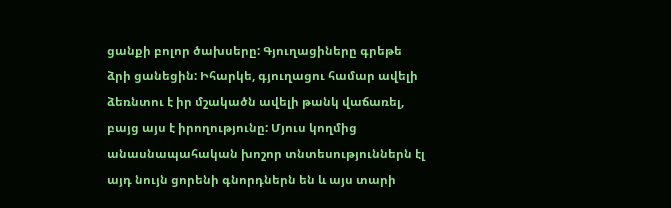ցանքի բոլոր ծախսերը: Գյուղացիները գրեթե ձրի ցանեցին: Իհարկե, գյուղացու համար ավելի ձեռնտու է իր մշակածն ավելի թանկ վաճառել, բայց այս է իրողությունը: Մյուս կողմից անասնապահական խոշոր տնտեսություններն էլ այդ նույն ցորենի գնորդներն են և այս տարի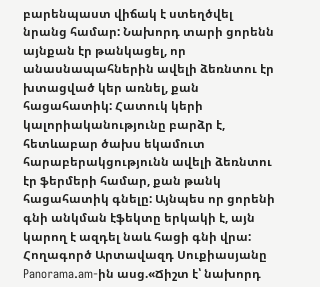բարենպաստ վիճակ է ստեղծվել նրանց համար: Նախորդ տարի ցորենն այնքան էր թանկացել, որ անասնապահներին ավելի ձեռնտու էր խտացված կեր առնել, քան հացահատիկ: Հատուկ կերի կալորիականությունը բարձր է, հետևաբար ծախս եկամուտ հարաբերակցությունն ավելի ձեռնտու էր ֆերմերի համար, քան թանկ հացահատիկ գնելը: Այնպես որ ցորենի գնի անկման էֆեկտը երկակի է, այն կարող է ազդել նաև հացի գնի վրա:
Հողագործ Արտավազդ Սուքիասյանը Panorama.am-ին ասց.«Ճիշտ է՝ նախորդ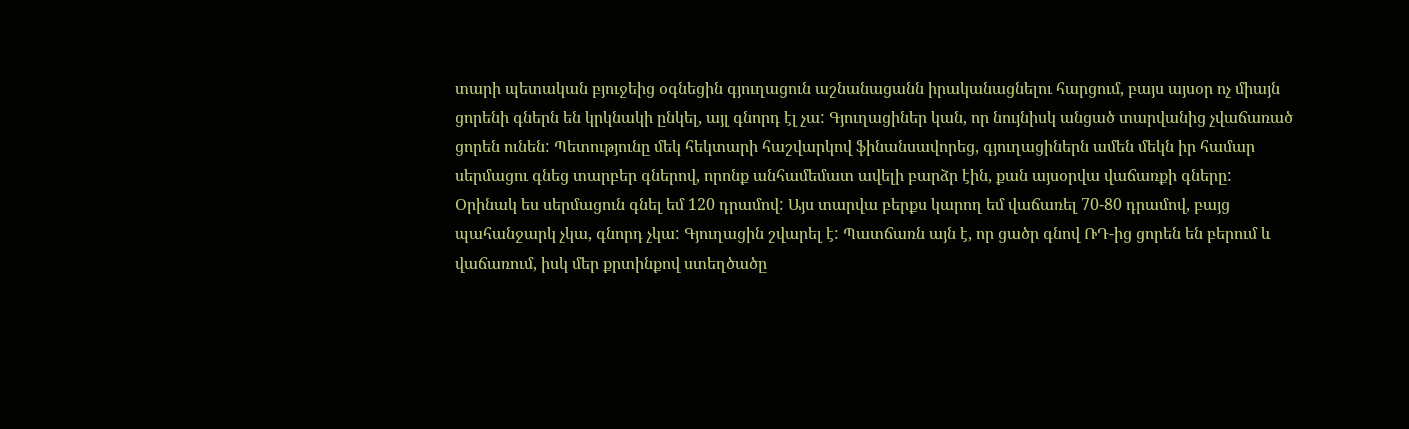տարի պետական բյուջեից օգնեցին գյուղացուն աշնանացանն իրականացնելու հարցում, բայս այսօր ոչ միայն ցորենի գներն են կրկնակի ընկել, այլ գնորդ էլ չա: Գյուղացիներ կան, որ նույնիսկ անցած տարվանից չվաճառած ցորեն ունեն: Պետությունը մեկ հեկտարի հաշվարկով ֆինանսավորեց, գյուղացիներն ամեն մեկն իր համար սերմացու գնեց տարբեր գներով, որոնք անհամեմատ ավելի բարձր էին, քան այսօրվա վաճառքի գները: Օրինակ ես սերմացուն գնել եմ 120 դրամով: Այս տարվա բերքս կարող եմ վաճառել 70-80 դրամով, բայց պահանջարկ չկա, գնորդ չկա: Գյուղացին շվարել է: Պատճառն այն է, որ ցածր գնով ՌԴ-ից ցորեն են բերում և վաճառում, իսկ մեր քրտինքով ստեղծածը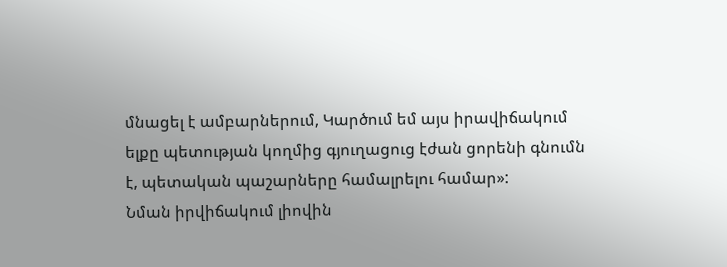մնացել է ամբարներում, Կարծում եմ այս իրավիճակում ելքը պետության կողմից գյուղացուց էժան ցորենի գնումն է, պետական պաշարները համալրելու համար»:
Նման իրվիճակում լիովին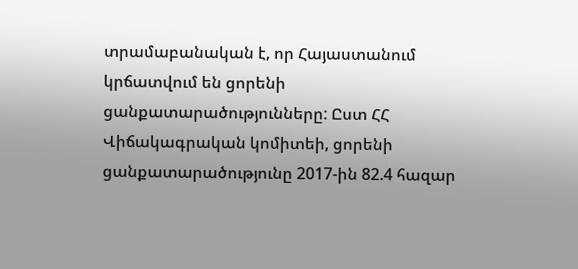տրամաբանական է, որ Հայաստանում կրճատվում են ցորենի ցանքատարածությունները: Ըստ ՀՀ Վիճակագրական կոմիտեի, ցորենի ցանքատարածությունը 2017-ին 82.4 հազար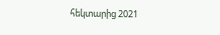հեկտարից 2021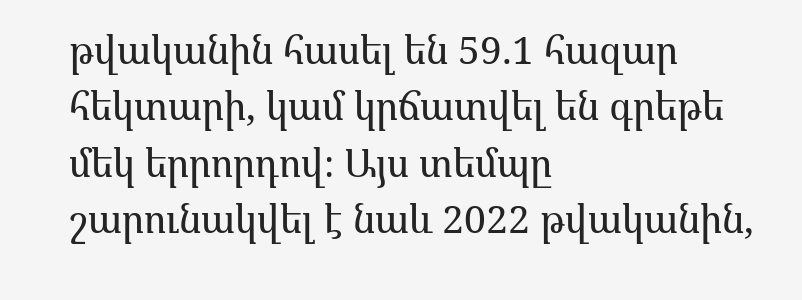թվականին հասել են 59.1 հազար հեկտարի, կամ կրճատվել են գրեթե մեկ երրորդով։ Այս տեմպը շարունակվել է նաև 2022 թվականին,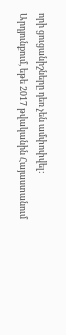որի ցուցանիշները դեռ չեն ամփոփվել:
Արդյունքում, եթե 2017 թվականին Հայաստանում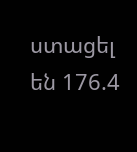ստացել են 176.4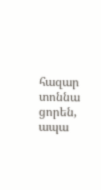հազար տոննա ցորեն, ապա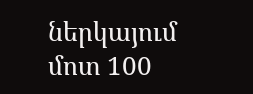ներկայում մոտ 100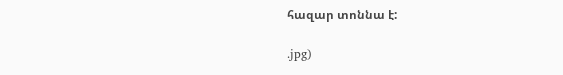հազար տոննա է:

.jpg)